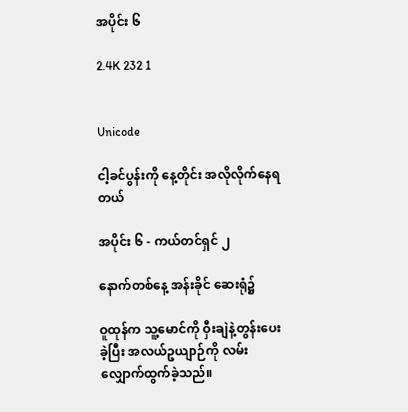အပိုင်း ၆

2.4K 232 1


Unicode

ငါ့ခင်ပွန်းကို နေ့တိုင်း အလိုလိုက်နေရတယ်

အပိုင်း ၆ - ကယ်တင်ရှင် ၂

နောက်တစ်နေ့ အန်းခိုင် ဆေးရုံ၌

ဝူထုန်က သူ့မောင်ကို ဝှီးချဲနဲ့တွန်းပေးခဲ့ပြီး အလယ်ဥယျာဉ်ကို လမ်းလျှောက်ထွက်ခဲ့သည်။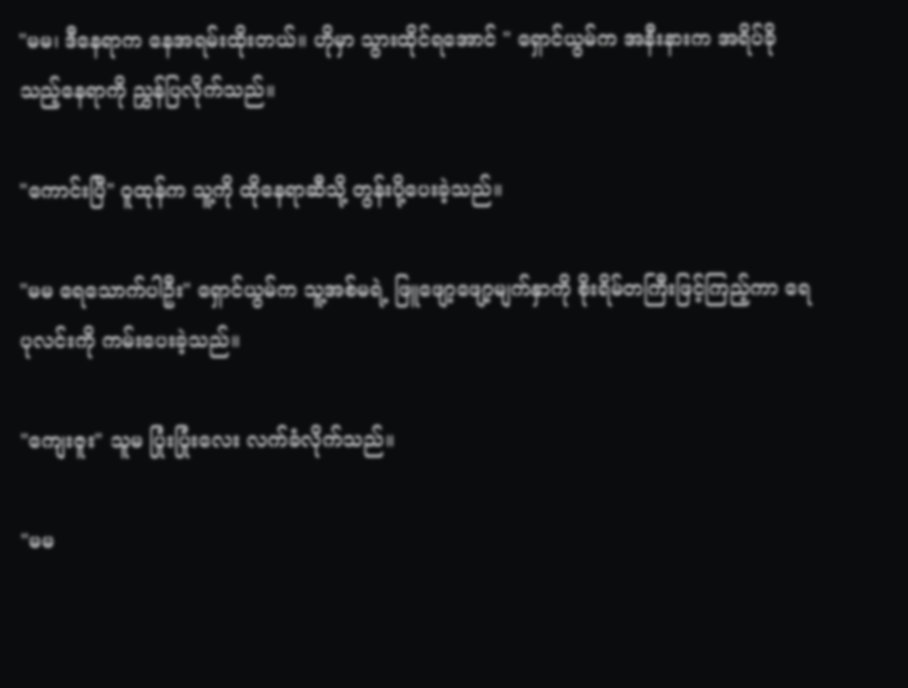"မမ၊ ဒီနေရာက နေအရမ်းထိုးတယ်။ ဟိုမှာ သွားထိုင်ရအောင် " ရှောင်ယွမ်က အနီးနားက အရိပ်ခိုသည့်နေရာကို ညွှန်ပြလိုက်သည်။

"ကောင်းပြီ" ဝူထုန်က သူ့ကို ထိုနေရာဆီသို့ တွန်းပို့ပေးခဲ့သည်။

"မမ ရေသောက်ပါဦး" ရှောင်ယွမ်က သူ့အစ်မရဲ့ ဖြူဖျော့ဖျော့မျက်နှာကို စိုးရိမ်တကြီးဖြင့်ကြည့်ကာ ရေပုလင်းကို ကမ်းပေးခဲ့သည်။

"ကျေးဇူး" သူမ ပြုံးပြုံးလေး လက်ခံလိုက်သည်။

"မမ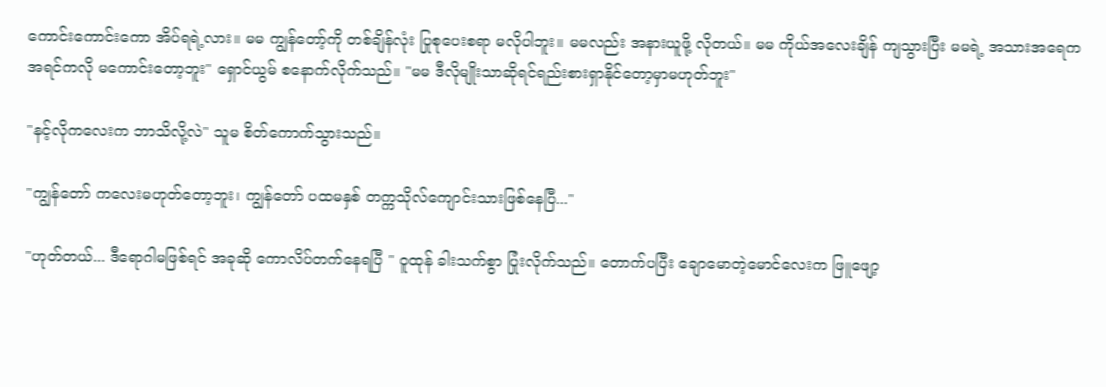ကောင်းကောင်းကော အိပ်ရရဲ့လား။ မမ ကျွန်တော့်ကို တစ်ချိန်လုံး ပြုစုပေးစရာ မလိုပါဘူး။ မမလည်း အနားယူဖို့ လိုတယ်။ မမ ကိုယ်အလေးချိန် ကျသွားပြီး မမရဲ့ အသားအရေက အရင်ကလို မကောင်းတော့ဘူး" ရှောင်ယွမ် စနောက်လိုက်သည်။ "မမ ဒီလိုမျိုးသာဆိုရင်ရည်းစားရှာနိုင်တော့မှာမဟုတ်ဘူး"

"နင့်လိုကလေးက ဘာသိလို့လဲ" သူမ စိတ်ကောက်သွားသည်။

"ကျွန်တော် ကလေးမဟုတ်တော့ဘူး၊ ကျွန်တော် ပထမနှစ် တက္ကသိုလ်ကျောင်းသားဖြစ်နေပြီ..."

"ဟုတ်တယ်... ဒီရောဂါမဖြစ်ရင် အခုဆို ကောလိပ်တက်နေရပြီ " ဝူထုန် ခါးသက်စွာ ပြုံးလိုက်သည်။ တောက်ပပြီး ချောမောတဲ့မောင်လေးက ဖြူဖျော့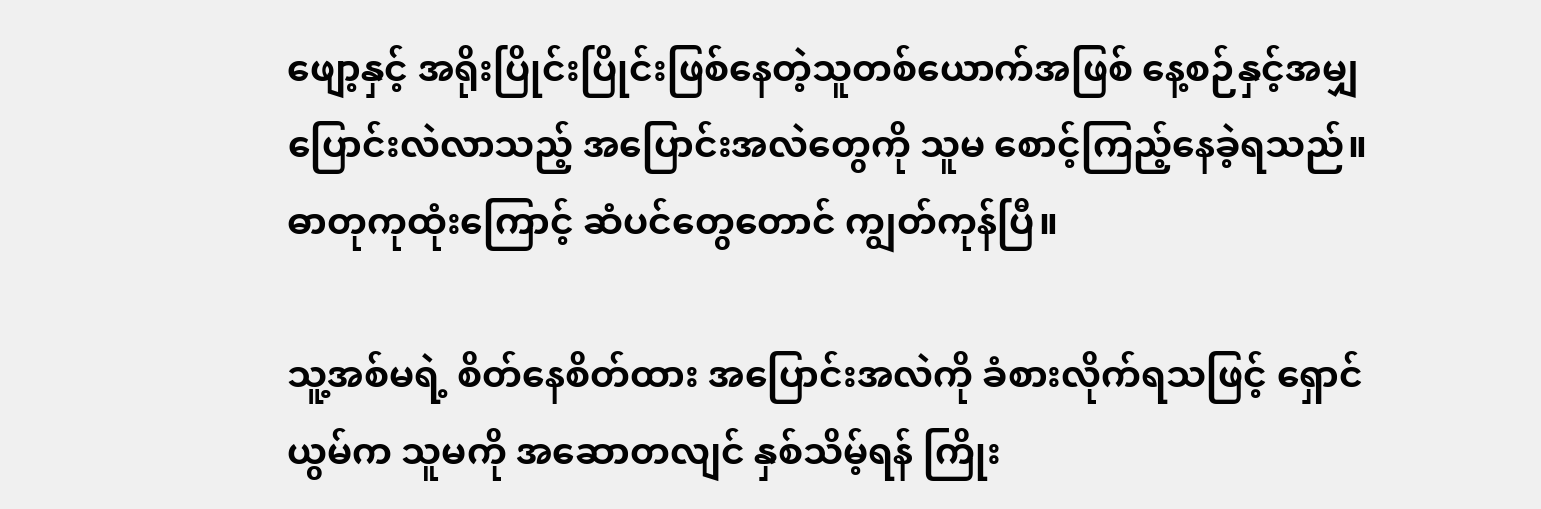ဖျော့နှင့် အရိုးပြိုင်းပြိုင်းဖြစ်နေတဲ့သူတစ်ယောက်အဖြစ် နေ့စဉ်နှင့်အမျှ ပြောင်းလဲလာသည့် အပြောင်းအလဲတွေကို သူမ စောင့်ကြည့်နေခဲ့ရသည်။ ဓာတုကုထုံးကြောင့် ဆံပင်တွေတောင် ကျွတ်ကုန်ပြီ။

သူ့အစ်မရဲ့ စိတ်နေစိတ်ထား အပြောင်းအလဲကို ခံစားလိုက်ရသဖြင့် ရှောင်ယွမ်က သူမကို အဆောတလျင် နှစ်သိမ့်ရန် ကြိုး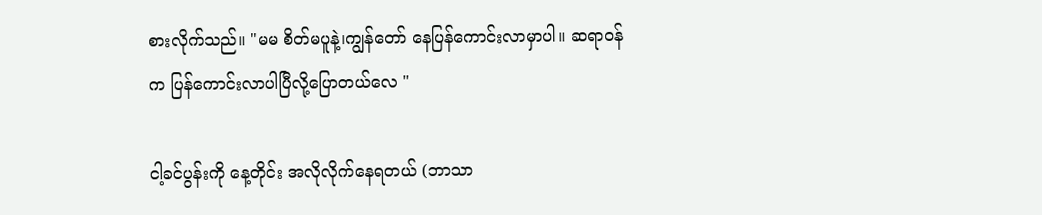စားလိုက်သည်။ "မမ စိတ်မပူနဲ့၊ကျွန်တော် နေပြန်ကောင်းလာမှာပါ။ ဆရာဝန်က ပြန်ကောင်းလာပါပြီလို့ပြောတယ်လေ "

ငါ့ခင်ပွန်းကို နေ့တိုင်း အလိုလိုက်နေရတယ် (ဘာသာ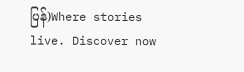ပြန်)Where stories live. Discover now